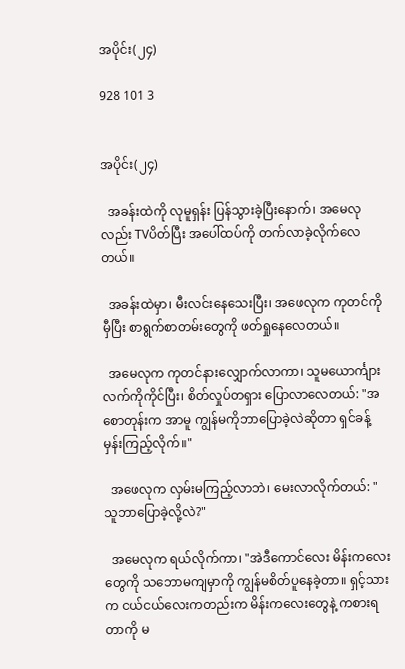အပိုင်း(၂၄)

928 101 3


အပိုင်း(၂၄)

  အခန်းထဲကို လုမူရှန်း ပြန်သွားခဲ့ပြီးနောက်၊ အမေလုလည်း TVပိတ်ပြီး အပေါ်ထပ်ကို တက်လာခဲ့လိုက်လေတယ်။

  အခန်းထဲမှာ၊ မီးလင်းနေသေးပြီး၊ အဖေလုက ကုတင်ကိုမှီပြီး စာရွက်စာတမ်းတွေကို ဖတ်ရှုနေလေတယ်။

  အမေလုက ကုတင်နားလျှောက်လာကာ၊ သူမယောင်္ကျားလက်ကိုကိုင်ပြီး၊ စိတ်လှုပ်တရှား ပြောလာလေတယ်: "အစောတုန်းက အာမူ ကျွန်မကိုဘာပြောခဲ့လဲဆိုတာ ရှင်ခန့်မှန်းကြည့်လိုက်။"

  အဖေလုက လှမ်းမကြည့်လာဘဲ၊ မေးလာလိုက်တယ်: "သူဘာပြောခဲ့လို့လဲ?"

  အမေလုက ရယ်လိုက်ကာ၊ "အဲဒီကောင်လေး မိန်းကလေးတွေကို သဘောမကျမှာကို ကျွန်မစိတ်ပူနေခဲ့တာ။ ရှင့်သားက ငယ်ငယ်လေးကတည်းက မိန်းကလေးတွေနဲ့ ကစားရတာကို မ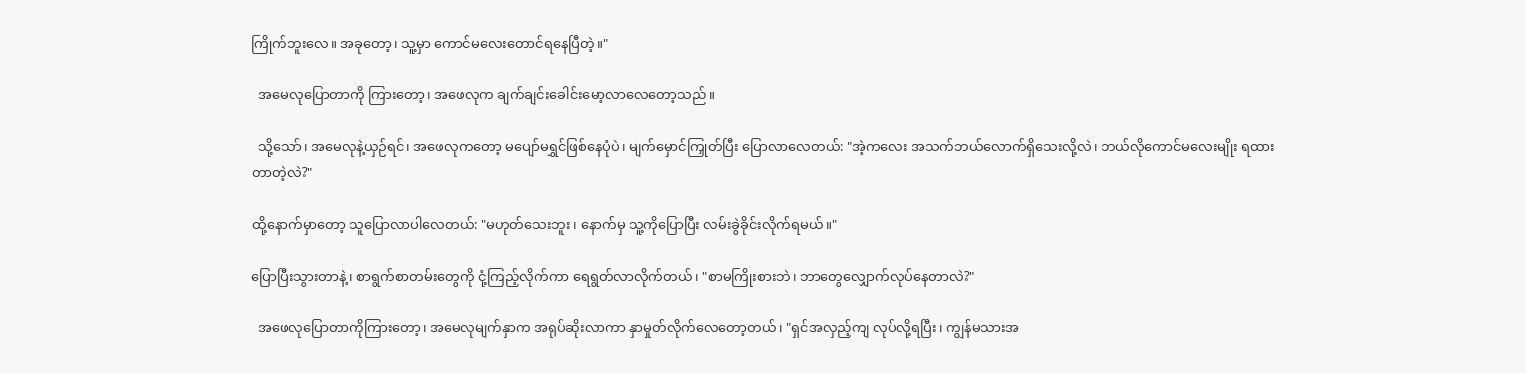ကြိုက်ဘူးလေ။ အခုတော့၊ သူ့မှာ ကောင်မလေးတောင်ရနေပြီတဲ့။"

  အမေလုပြောတာကို ကြားတော့၊ အဖေလုက ချက်ချင်းခေါင်းမော့လာလေတော့သည်။

  သို့သော်၊ အမေလုနဲ့ယှဉ်ရင်၊ အဖေလုကတော့ မပျော်မရွှင်ဖြစ်နေပုံပဲ၊ မျက်မှောင်ကြှုတ်ပြီး ပြောလာလေတယ်: "အဲ့ကလေး အသက်ဘယ်လောက်ရှိသေးလို့လဲ၊ ဘယ်လိုကောင်မလေးမျိုး ရထားတာတဲ့လဲ?"

ထို့နောက်မှာတော့ သူပြောလာပါလေတယ်: "မဟုတ်သေးဘူး၊ နောက်မှ သူ့ကိုပြောပြီး လမ်းခွဲခိုင်းလိုက်ရမယ်။"

ပြောပြီးသွားတာနဲ့၊ စာရွက်စာတမ်းတွေကို ငုံ့ကြည့်လိုက်ကာ ရေရွတ်လာလိုက်တယ်၊ "စာမကြိုးစားဘဲ၊ ဘာတွေလျှောက်လုပ်နေတာလဲ?"

  အဖေလုပြောတာကိုကြားတော့၊ အမေလုမျက်နှာက အရုပ်ဆိုးလာကာ နှာမှုတ်လိုက်လေတော့တယ်၊ "ရှင်အလှည့်ကျ လုပ်လို့ရပြီး၊ ကျွန်မသားအ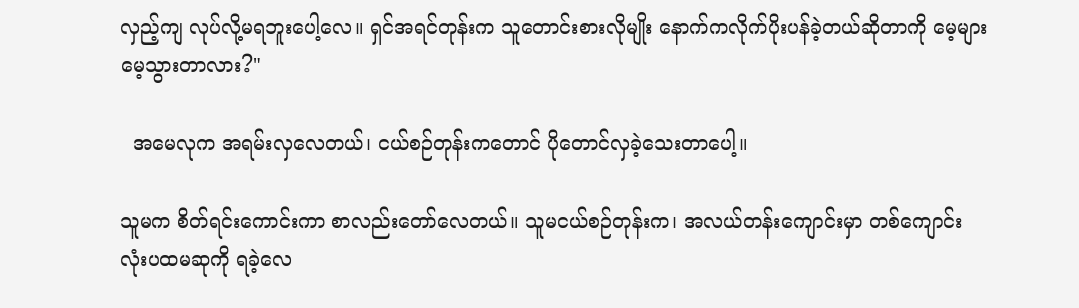လှည့်ကျ လုပ်လို့မရဘူးပေါ့လေ။ ရှင်အရင်တုန်းက သူတောင်းစားလိုမျိုး နောက်ကလိုက်ပိုးပန်ခဲ့တယ်ဆိုတာကို မေ့များမေ့သွားတာလား?"

  အမေလုက အရမ်းလှလေတယ်၊ ငယ်စဉ်တုန်းကတောင် ပိုတောင်လှခဲ့သေးတာပေါ့။

သူမက စိတ်ရင်းကောင်းကာ စာ‌လည်းတော်လေတယ်။ သူမငယ်စဉ်တုန်းက၊ အလယ်တန်းကျောင်းမှာ တစ်ကျောင်းလုံးပထမဆုကို ရခဲ့လေ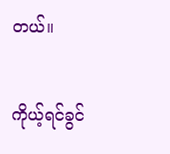တယ်။

ကိုယ့်ရင်ခွင်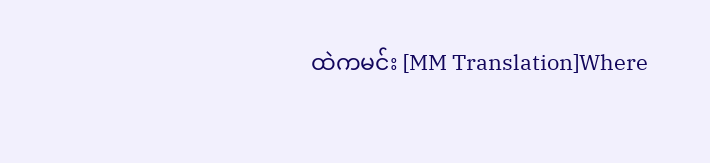ထဲကမင်း [MM Translation]Where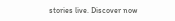stories live. Discover now